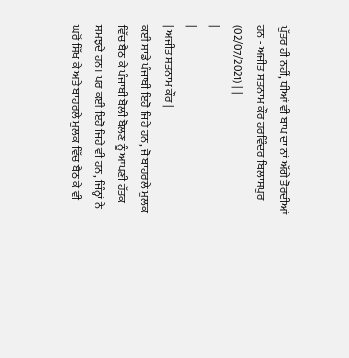ਪੁੱਤਰ ਹੀ ਨਹੀਂ, ਧੀਆਂ ਵੀ ਬਾਪ ਦਾ ਨਾਂ ਅੱਗੇ ਤੋਰਦੀਆਂ ਹਨ - ਅਜੀਤ ਸਤਨਾਮ ਕੌਰ ਹਰਵਿੰਦਰ ਬਿਲਾਸਪੁਰ (02/07/2021) | |
|
|
| ਅਜੀਤ ਸਤਨਾਮ ਕੌਰ |
ਕਈ ਸਾਡੇ ਪੰਜਾਬੀ ਇਹੋ ਜਿਹੇ ਹਨ, ਜੋ ਬਾਹਰਲੇ ਮੁਲਕ ਵਿੱਚ ਬੈਠ ਕੇ ਪੰਜਾਬੀ ਬੋਲੀ ਬੋਲਣ ਨੂੰ ਆਪਣੀ ਹੱਤਕ ਸਮਝਦੇ ਹਨ। ਪਰ ਕਈ ਇਹੋ ਜਿਹੇ ਵੀ ਹਨ, ਜਿੰਨ੍ਹਾਂ ਨੇ ਘਰੋਂ ਸਿੱਖ ਕੇ ਅਤੇ ਬਾਹਰਲੇ ਮੁਲਕ ਵਿੱਚ ਬੈਠ ਕੇ ਵੀ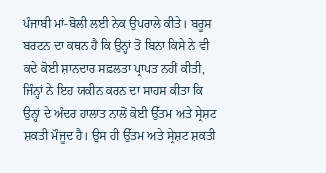ਪੰਜਾਬੀ ਮਾਂ-ਬੋਲੀ ਲਈ ਨੇਕ ਉਪਰਾਲੇ ਕੀਤੇ। ਬਰੂਸ ਬਰਟਨ ਦਾ ਕਥਨ ਹੈ ਕਿ ਉਨ੍ਹਾਂ ਤੋਂ ਬਿਨਾ ਕਿਸੇ ਨੇ ਵੀ ਕਦੇ ਕੋਈ ਸ਼ਾਨਦਾਰ ਸਫ਼ਲਤਾ ਪ੍ਰਾਪਤ ਨਹੀਂ ਕੀਤੀ, ਜਿੰਨ੍ਹਾਂ ਨੇ ਇਹ ਯਕੀਨ ਕਰਨ ਦਾ ਸਾਹਸ ਕੀਤਾ ਕਿ ਉਨ੍ਹਾਂ ਦੇ ਅੰਦਰ ਹਾਲਾਤ ਨਾਲੋਂ ਕੋਈ ਉੱਤਮ ਅਤੇ ਸ੍ਰੇਸ਼ਟ ਸ਼ਕਤੀ ਮੌਜੂਦ ਹੈ। ਉਸ ਹੀ ਉੱਤਮ ਅਤੇ ਸ੍ਰੇਸ਼ਟ ਸ਼ਕਤੀ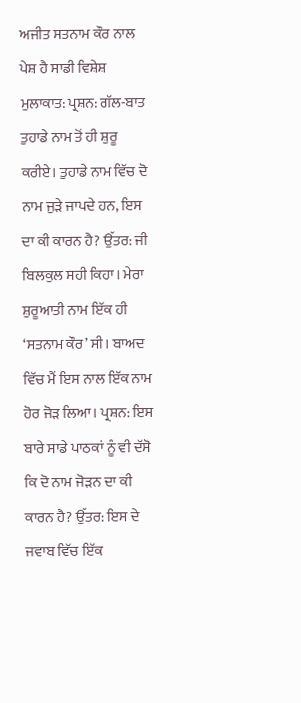ਅਜੀਤ ਸਤਨਾਮ ਕੌਰ ਨਾਲ ਪੇਸ਼ ਹੈ ਸਾਡੀ ਵਿਸ਼ੇਸ਼ ਮੁਲਾਕਾਤ: ਪ੍ਰਸ਼ਨ: ਗੱਲ-ਬਾਤ ਤੁਹਾਡੇ ਨਾਮ ਤੋਂ ਹੀ ਸ਼ੁਰੂ ਕਰੀਏ। ਤੁਹਾਡੇ ਨਾਮ ਵਿੱਚ ਦੋ ਨਾਮ ਜੁੜੇ ਜਾਪਦੇ ਹਨ, ਇਸ ਦਾ ਕੀ ਕਾਰਨ ਹੈ? ਉੱਤਰ: ਜੀ ਬਿਲਕੁਲ ਸਹੀ ਕਿਹਾ। ਮੇਰਾ ਸ਼ੁਰੂਆਤੀ ਨਾਮ ਇੱਕ ਹੀ ‘ਸਤਨਾਮ ਕੌਰ’ ਸੀ। ਬਾਅਦ ਵਿੱਚ ਮੈਂ ਇਸ ਨਾਲ ਇੱਕ ਨਾਮ ਹੋਰ ਜੋੜ ਲਿਆ। ਪ੍ਰਸ਼ਨ: ਇਸ ਬਾਰੇ ਸਾਡੇ ਪਾਠਕਾਂ ਨੂੰ ਵੀ ਦੱਸੋ ਕਿ ਦੋ ਨਾਮ ਜੋੜਨ ਦਾ ਕੀ ਕਾਰਨ ਹੈ? ਉੱਤਰ: ਇਸ ਦੇ ਜਵਾਬ ਵਿੱਚ ਇੱਕ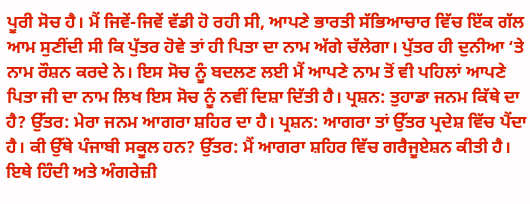ਪੂਰੀ ਸੋਚ ਹੈ। ਮੈਂ ਜਿਵੇਂ-ਜਿਵੇਂ ਵੱਡੀ ਹੋ ਰਹੀ ਸੀ, ਆਪਣੇ ਭਾਰਤੀ ਸੱਭਿਆਚਾਰ ਵਿੱਚ ਇੱਕ ਗੱਲ ਆਮ ਸੁਣੀਂਦੀ ਸੀ ਕਿ ਪੁੱਤਰ ਹੋਵੇ ਤਾਂ ਹੀ ਪਿਤਾ ਦਾ ਨਾਮ ਅੱਗੇ ਚੱਲੇਗਾ। ਪੁੱਤਰ ਹੀ ਦੁਨੀਆ ‘ਤੇ ਨਾਮ ਰੌਸ਼ਨ ਕਰਦੇ ਨੇ। ਇਸ ਸੋਚ ਨੂੰ ਬਦਲਣ ਲਈ ਮੈਂ ਆਪਣੇ ਨਾਮ ਤੋਂ ਵੀ ਪਹਿਲਾਂ ਆਪਣੇ ਪਿਤਾ ਜੀ ਦਾ ਨਾਮ ਲਿਖ ਇਸ ਸੋਚ ਨੂੰ ਨਵੀਂ ਦਿਸ਼ਾ ਦਿੱਤੀ ਹੈ। ਪ੍ਰਸ਼ਨ: ਤੁਹਾਡਾ ਜਨਮ ਕਿੱਥੇ ਦਾ ਹੈ? ਉੱਤਰ: ਮੇਰਾ ਜਨਮ ਆਗਰਾ ਸ਼ਹਿਰ ਦਾ ਹੈ। ਪ੍ਰਸ਼ਨ: ਆਗਰਾ ਤਾਂ ਉੱਤਰ ਪ੍ਰਦੇਸ਼ ਵਿੱਚ ਪੈਂਦਾ ਹੈ। ਕੀ ਉੱਥੇ ਪੰਜਾਬੀ ਸਕੂਲ ਹਨ? ਉੱਤਰ: ਮੈਂ ਆਗਰਾ ਸ਼ਹਿਰ ਵਿੱਚ ਗਰੈਜੂਏਸ਼ਨ ਕੀਤੀ ਹੈ। ਇਥੇ ਹਿੰਦੀ ਅਤੇ ਅੰਗਰੇਜ਼ੀ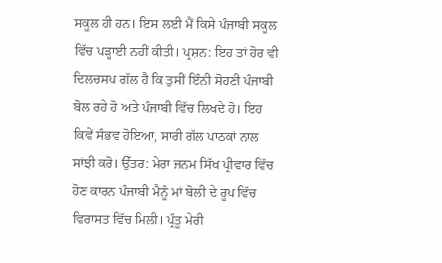ਸਕੂਲ ਹੀ ਹਨ। ਇਸ ਲਈ ਮੈਂ ਕਿਸੇ ਪੰਜਾਬੀ ਸਕੂਲ ਵਿੱਚ ਪੜ੍ਹਾਈ ਨਹੀਂ ਕੀਤੀ। ਪ੍ਰਸ਼ਨ: ਇਹ ਤਾਂ ਹੋਰ ਵੀ ਦਿਲਚਸਪ ਗੱਲ ਹੈ ਕਿ ਤੁਸੀਂ ਇੰਨੀ ਸੋਹਣੀ ਪੰਜਾਬੀ ਬੋਲ ਰਹੇ ਹੋ ਅਤੇ ਪੰਜਾਬੀ ਵਿੱਚ ਲਿਖਦੇ ਹੋ। ਇਹ ਕਿਵੇਂ ਸੰਭਵ ਹੋਇਆ, ਸਾਰੀ ਗੱਲ ਪਾਠਕਾਂ ਨਾਲ ਸਾਂਝੀ ਕਰੋ। ਉੱਤਰ: ਮੇਰਾ ਜਨਮ ਸਿੱਖ ਪ੍ਰੀਵਾਰ ਵਿੱਚ ਹੋਣ ਕਾਰਨ ਪੰਜਾਬੀ ਮੈਨੂੰ ਮਾਂ ਬੋਲੀ ਦੇ ਰੂਪ ਵਿੱਚ ਵਿਰਾਸਤ ਵਿੱਚ ਮਿਲੀ। ਪ੍ਰੰਤੂ ਮੇਰੀ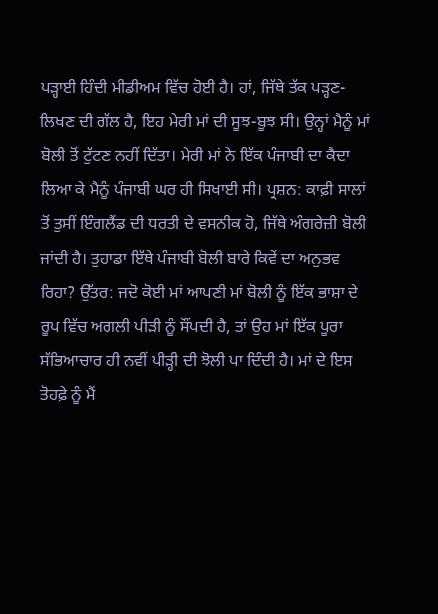ਪੜ੍ਹਾਈ ਹਿੰਦੀ ਮੀਡੀਅਮ ਵਿੱਚ ਹੋਈ ਹੈ। ਹਾਂ, ਜਿੱਥੇ ਤੱਕ ਪੜ੍ਹਣ-ਲਿਖਣ ਦੀ ਗੱਲ ਹੈ, ਇਹ ਮੇਰੀ ਮਾਂ ਦੀ ਸੂਝ-ਬੂਝ ਸੀ। ਉਨ੍ਹਾਂ ਮੈਨੂੰ ਮਾਂ ਬੋਲੀ ਤੋਂ ਟੁੱਟਣ ਨਹੀਂ ਦਿੱਤਾ। ਮੇਰੀ ਮਾਂ ਨੇ ਇੱਕ ਪੰਜਾਬੀ ਦਾ ਕੈਦਾ ਲਿਆ ਕੇ ਮੈਨੂੰ ਪੰਜਾਬੀ ਘਰ ਹੀ ਸਿਖਾਈ ਸੀ। ਪ੍ਰਸ਼ਨ: ਕਾਫ਼ੀ ਸਾਲਾਂ ਤੋਂ ਤੁਸੀਂ ਇੰਗਲੈਂਡ ਦੀ ਧਰਤੀ ਦੇ ਵਸਨੀਕ ਹੋ, ਜਿੱਥੇ ਅੰਗਰੇਜ਼ੀ ਬੋਲੀ ਜਾਂਦੀ ਹੈ। ਤੁਹਾਡਾ ਇੱਥੇ ਪੰਜਾਬੀ ਬੋਲੀ ਬਾਰੇ ਕਿਵੇਂ ਦਾ ਅਨੁਭਵ ਰਿਹਾ? ਉੱਤਰ: ਜਦੋ ਕੋਈ ਮਾਂ ਆਪਣੀ ਮਾਂ ਬੋਲੀ ਨੂੰ ਇੱਕ ਭਾਸ਼ਾ ਦੇ ਰੂਪ ਵਿੱਚ ਅਗਲੀ ਪੀੜੀ ਨੂੰ ਸੌਂਪਦੀ ਹੈ, ਤਾਂ ਉਹ ਮਾਂ ਇੱਕ ਪੂਰਾ ਸੱਭਿਆਚਾਰ ਹੀ ਨਵੀਂ ਪੀੜ੍ਹੀ ਦੀ ਝੋਲੀ ਪਾ ਦਿੰਦੀ ਹੈ। ਮਾਂ ਦੇ ਇਸ ਤੋਹਫ਼ੇ ਨੂੰ ਮੈਂ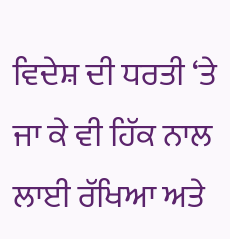ਵਿਦੇਸ਼ ਦੀ ਧਰਤੀ ‘ਤੇ ਜਾ ਕੇ ਵੀ ਹਿੱਕ ਨਾਲ ਲਾਈ ਰੱਖਿਆ ਅਤੇ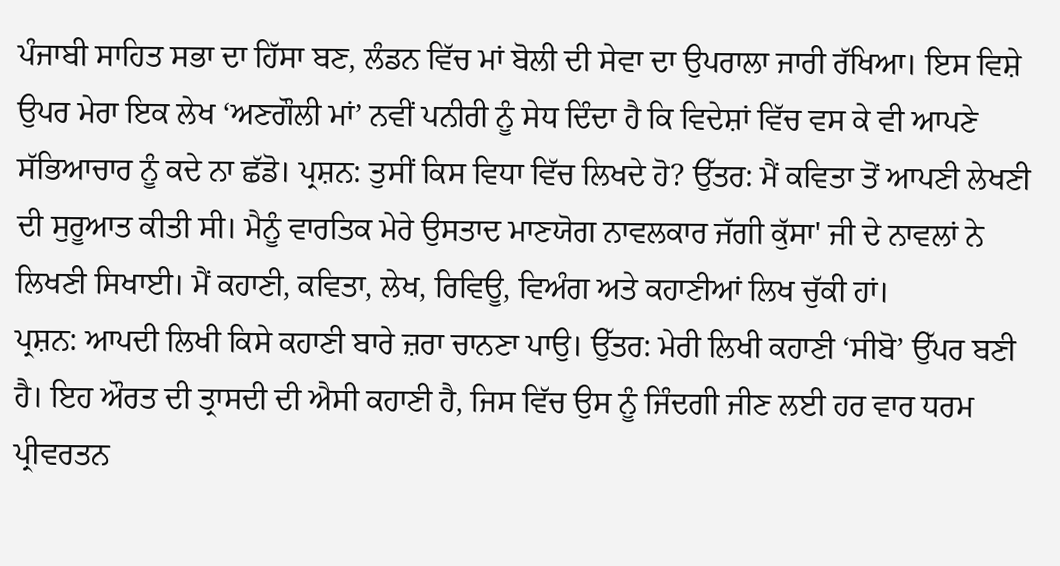ਪੰਜਾਬੀ ਸਾਹਿਤ ਸਭਾ ਦਾ ਹਿੱਸਾ ਬਣ, ਲੰਡਨ ਵਿੱਚ ਮਾਂ ਬੋਲੀ ਦੀ ਸੇਵਾ ਦਾ ਉਪਰਾਲਾ ਜਾਰੀ ਰੱਖਿਆ। ਇਸ ਵਿਸ਼ੇ ਉਪਰ ਮੇਰਾ ਇਕ ਲੇਖ ‘ਅਣਗੌਲੀ ਮਾਂ’ ਨਵੀਂ ਪਨੀਰੀ ਨੂੰ ਸੇਧ ਦਿੰਦਾ ਹੈ ਕਿ ਵਿਦੇਸ਼ਾਂ ਵਿੱਚ ਵਸ ਕੇ ਵੀ ਆਪਣੇ ਸੱਭਿਆਚਾਰ ਨੂੰ ਕਦੇ ਨਾ ਛੱਡੋ। ਪ੍ਰਸ਼ਨ: ਤੁਸੀਂ ਕਿਸ ਵਿਧਾ ਵਿੱਚ ਲਿਖਦੇ ਹੋ? ਉੱਤਰ: ਮੈਂ ਕਵਿਤਾ ਤੋਂ ਆਪਣੀ ਲੇਖਣੀ ਦੀ ਸੁਰੂਆਤ ਕੀਤੀ ਸੀ। ਮੈਨੂੰ ਵਾਰਤਿਕ ਮੇਰੇ ਉਸਤਾਦ ਮਾਣਯੋਗ ਨਾਵਲਕਾਰ ਜੱਗੀ ਕੁੱਸਾ' ਜੀ ਦੇ ਨਾਵਲਾਂ ਨੇ ਲਿਖਣੀ ਸਿਖਾਈ। ਮੈਂ ਕਹਾਣੀ, ਕਵਿਤਾ, ਲੇਖ, ਰਿਵਿਊ, ਵਿਅੰਗ ਅਤੇ ਕਹਾਣੀਆਂ ਲਿਖ ਚੁੱਕੀ ਹਾਂ।
ਪ੍ਰਸ਼ਨ: ਆਪਦੀ ਲਿਖੀ ਕਿਸੇ ਕਹਾਣੀ ਬਾਰੇ ਜ਼ਰਾ ਚਾਨਣਾ ਪਾਉ। ਉੱਤਰ: ਮੇਰੀ ਲਿਖੀ ਕਹਾਣੀ ‘ਸੀਬੋ’ ਉੱਪਰ ਬਣੀ ਹੈ। ਇਹ ਔਰਤ ਦੀ ਤ੍ਰਾਸਦੀ ਦੀ ਐਸੀ ਕਹਾਣੀ ਹੈ, ਜਿਸ ਵਿੱਚ ਉਸ ਨੂੰ ਜਿੰਦਗੀ ਜੀਣ ਲਈ ਹਰ ਵਾਰ ਧਰਮ ਪ੍ਰੀਵਰਤਨ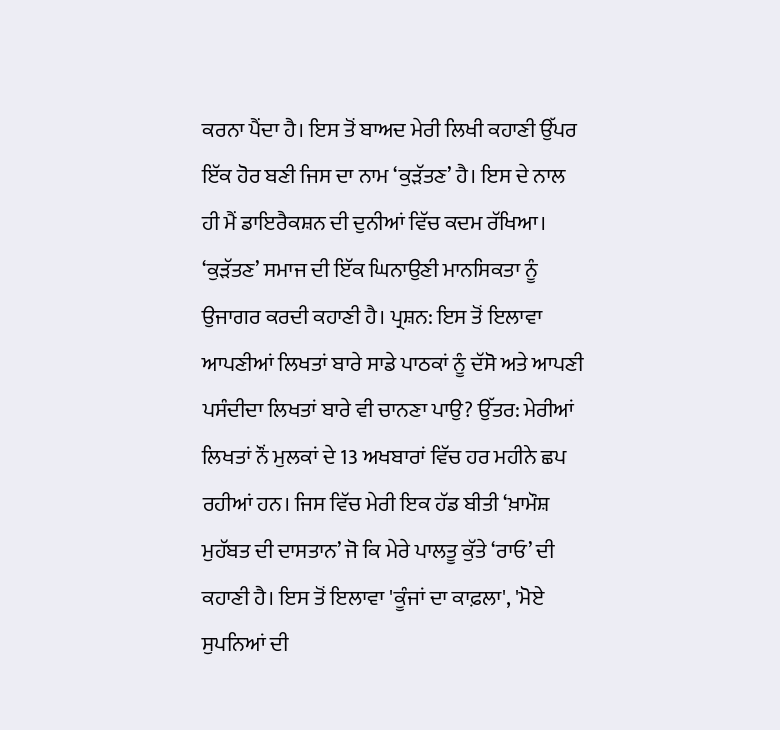ਕਰਨਾ ਪੈਂਦਾ ਹੈ। ਇਸ ਤੋਂ ਬਾਅਦ ਮੇਰੀ ਲਿਖੀ ਕਹਾਣੀ ਉੱਪਰ ਇੱਕ ਹੋਰ ਬਣੀ ਜਿਸ ਦਾ ਨਾਮ ‘ਕੁੜੱਤਣ’ ਹੈ। ਇਸ ਦੇ ਨਾਲ ਹੀ ਮੈਂ ਡਾਇਰੈਕਸ਼ਨ ਦੀ ਦੁਨੀਆਂ ਵਿੱਚ ਕਦਮ ਰੱਖਿਆ। ‘ਕੁੜੱਤਣ’ ਸਮਾਜ ਦੀ ਇੱਕ ਘਿਨਾਉਣੀ ਮਾਨਸਿਕਤਾ ਨੂੰ ਉਜਾਗਰ ਕਰਦੀ ਕਹਾਣੀ ਹੈ। ਪ੍ਰਸ਼ਨ: ਇਸ ਤੋਂ ਇਲਾਵਾ ਆਪਣੀਆਂ ਲਿਖਤਾਂ ਬਾਰੇ ਸਾਡੇ ਪਾਠਕਾਂ ਨੂੰ ਦੱਸੋ ਅਤੇ ਆਪਣੀ ਪਸੰਦੀਦਾ ਲਿਖਤਾਂ ਬਾਰੇ ਵੀ ਚਾਨਣਾ ਪਾਉ? ਉੱਤਰ: ਮੇਰੀਆਂ ਲਿਖਤਾਂ ਨੌਂ ਮੁਲਕਾਂ ਦੇ 13 ਅਖਬਾਰਾਂ ਵਿੱਚ ਹਰ ਮਹੀਨੇ ਛਪ ਰਹੀਆਂ ਹਨ। ਜਿਸ ਵਿੱਚ ਮੇਰੀ ਇਕ ਹੱਡ ਬੀਤੀ ‘ਖ਼ਾਮੌਸ਼ ਮੁਹੱਬਤ ਦੀ ਦਾਸਤਾਨ’ ਜੋ ਕਿ ਮੇਰੇ ਪਾਲਤੂ ਕੁੱਤੇ ‘ਰਾਓ’ ਦੀ ਕਹਾਣੀ ਹੈ। ਇਸ ਤੋਂ ਇਲਾਵਾ 'ਕੂੰਜਾਂ ਦਾ ਕਾਫ਼ਲਾ', 'ਮੋਏ ਸੁਪਨਿਆਂ ਦੀ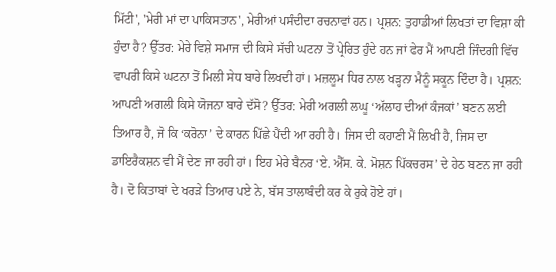ਮਿੱਟੀ', 'ਮੇਰੀ ਮਾਂ ਦਾ ਪਾਕਿਸਤਾਨ', ਮੇਰੀਆਂ ਪਸੰਦੀਦਾ ਰਚਨਾਵਾਂ ਹਨ। ਪ੍ਰਸ਼ਨ: ਤੁਹਾਡੀਆਂ ਲਿਖਤਾਂ ਦਾ ਵਿਸ਼ਾ ਕੀ ਹੁੰਦਾ ਹੈ? ਉੱਤਰ: ਮੇਰੇ ਵਿਸ਼ੇ ਸਮਾਜ ਦੀ ਕਿਸੇ ਸੱਚੀ ਘਟਨਾ ਤੋਂ ਪ੍ਰੇਰਿਤ ਹੁੰਦੇ ਹਨ ਜਾਂ ਫੇਰ ਮੈਂ ਆਪਣੀ ਜਿੰਦਗੀ ਵਿੱਚ ਵਾਪਰੀ ਕਿਸੇ ਘਟਨਾ ਤੋਂ ਮਿਲੀ ਸੇਧ ਬਾਰੇ ਲਿਖਦੀ ਹਾਂ। ਮਜ਼ਲੂਮ ਧਿਰ ਨਾਲ ਖੜ੍ਹਨਾ ਮੈਨੂੰ ਸਕੂਨ ਦਿੰਦਾ ਹੈ। ਪ੍ਰਸ਼ਨ: ਆਪਣੀ ਅਗਲੀ ਕਿਸੇ ਯੋਜਨਾ ਬਾਰੇ ਦੱਸੋ? ਉੱਤਰ: ਮੇਰੀ ਅਗਲੀ ਲਘੂ ‘ਅੱਲਾਹ ਦੀਆਂ ਕੰਜਕਾਂ’ ਬਣਨ ਲਈ ਤਿਆਰ ਹੈ, ਜੋ ਕਿ ‘ਕਰੋਨਾ’ ਦੇ ਕਾਰਨ ਪਿੱਛੇ ਪੈਂਦੀ ਆ ਰਹੀ ਹੈ। ਜਿਸ ਦੀ ਕਹਾਣੀ ਮੈਂ ਲਿਖੀ ਹੈ, ਜਿਸ ਦਾ ਡਾਇਰੈਕਸ਼ਨ ਵੀ ਮੈਂ ਦੇਣ ਜਾ ਰਹੀ ਹਾਂ। ਇਹ ਮੇਰੇ ਬੈਨਰ ‘ਏ. ਐੱਸ. ਕੇ. ਮੋਸ਼ਨ ਪਿੱਕਚਰਸ’ ਦੇ ਹੇਠ ਬਣਨ ਜਾ ਰਹੀ ਹੈ। ਦੋ ਕਿਤਾਬਾਂ ਦੇ ਖਰੜੇ ਤਿਆਰ ਪਏ ਨੇ, ਬੱਸ ਤਾਲਾਬੰਦੀ ਕਰ ਕੇ ਰੁਕੇ ਹੋਏ ਹਾਂ।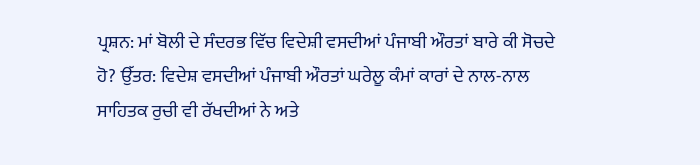ਪ੍ਰਸ਼ਨ: ਮਾਂ ਬੋਲੀ ਦੇ ਸੰਦਰਭ ਵਿੱਚ ਵਿਦੇਸ਼ੀ ਵਸਦੀਆਂ ਪੰਜਾਬੀ ਔਰਤਾਂ ਬਾਰੇ ਕੀ ਸੋਚਦੇ ਹੋ? ਉੱਤਰ: ਵਿਦੇਸ਼ ਵਸਦੀਆਂ ਪੰਜਾਬੀ ਔਰਤਾਂ ਘਰੇਲੂ ਕੰਮਾਂ ਕਾਰਾਂ ਦੇ ਨਾਲ-ਨਾਲ ਸਾਹਿਤਕ ਰੁਚੀ ਵੀ ਰੱਖਦੀਆਂ ਨੇ ਅਤੇ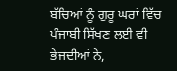ਬੱਚਿਆਂ ਨੂੰ ਗੁਰੂ ਘਰਾਂ ਵਿੱਚ ਪੰਜਾਬੀ ਸਿੱਖਣ ਲਈ ਵੀ ਭੇਜਦੀਆਂ ਨੇ,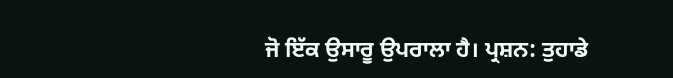ਜੋ ਇੱਕ ਉਸਾਰੂ ਉਪਰਾਲਾ ਹੈ। ਪ੍ਰਸ਼ਨ: ਤੁਹਾਡੇ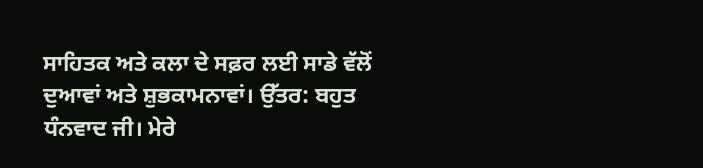ਸਾਹਿਤਕ ਅਤੇ ਕਲਾ ਦੇ ਸਫ਼ਰ ਲਈ ਸਾਡੇ ਵੱਲੋਂ ਦੁਆਵਾਂ ਅਤੇ ਸ਼ੁਭਕਾਮਨਾਵਾਂ। ਉੱਤਰ: ਬਹੁਤ ਧੰਨਵਾਦ ਜੀ। ਮੇਰੇ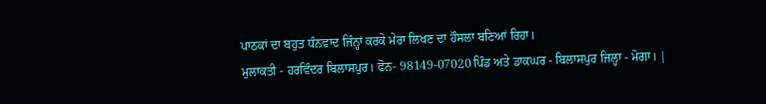ਪਾਠਕਾਂ ਦਾ ਬਹੁਤ ਧੰਨਵਾਦ ਜਿੰਨ੍ਹਾਂ ਕਰਕੇ ਮੇਰਾ ਲਿਖਣ ਦਾ ਹੌਸਲਾ ਬਣਿਆਂ ਰਿਹਾ।
ਮੁਲਾਕਤੀ - ਹਰਵਿੰਦਰ ਬਿਲਾਸਪੁਰ। ਫੋਨ- 98149-07020 ਪਿੰਡ ਅਤੇ ਡਾਕਘਰ - ਬਿਲਾਸਪੁਰ ਜਿਲ੍ਹਾ - ਮੋਗਾ। |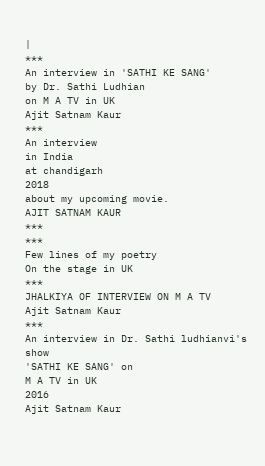|
***
An interview in 'SATHI KE SANG'
by Dr. Sathi Ludhian
on M A TV in UK
Ajit Satnam Kaur
***
An interview
in India
at chandigarh
2018
about my upcoming movie.
AJIT SATNAM KAUR
***
***
Few lines of my poetry
On the stage in UK
***
JHALKIYA OF INTERVIEW ON M A TV
Ajit Satnam Kaur
***
An interview in Dr. Sathi ludhianvi's show
'SATHI KE SANG' on
M A TV in UK
2016
Ajit Satnam Kaur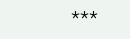***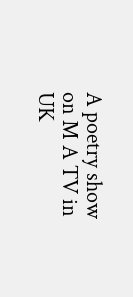A poetry show on M A TV in UK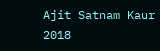Ajit Satnam Kaur
2018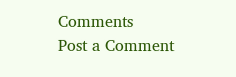Comments
Post a Comment